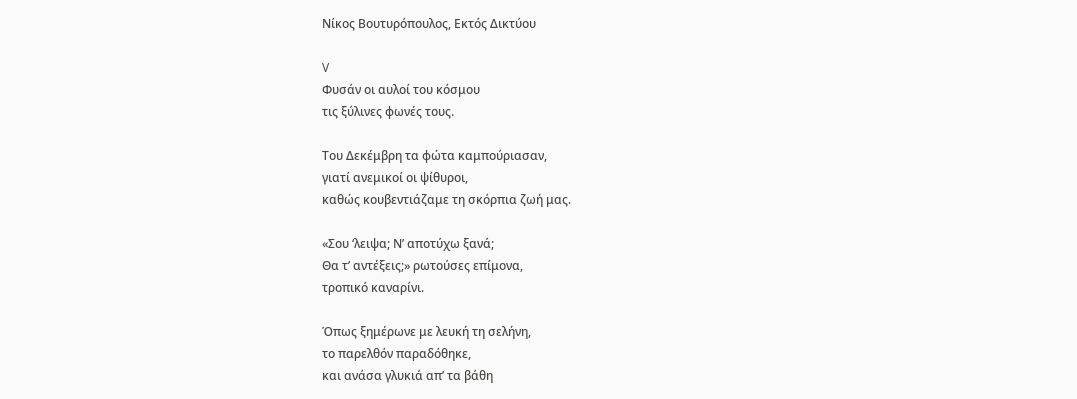Νίκος Βουτυρόπουλος, Eκτός Δικτύου

V
Φυσάν οι αυλοί του κόσμου
τις ξύλινες φωνές τους.

Του Δεκέμβρη τα φώτα καμπούριασαν,
γιατί ανεμικοί οι ψίθυροι,
καθώς κουβεντιάζαμε τη σκόρπια ζωή μας.

«Σου ‘λειψα; Ν’ αποτύχω ξανά;
Θα τ’ αντέξεις;» ρωτούσες επίμονα,
τροπικό καναρίνι.

Όπως ξημέρωνε με λευκή τη σελήνη,
το παρελθόν παραδόθηκε,
και ανάσα γλυκιά απ’ τα βάθη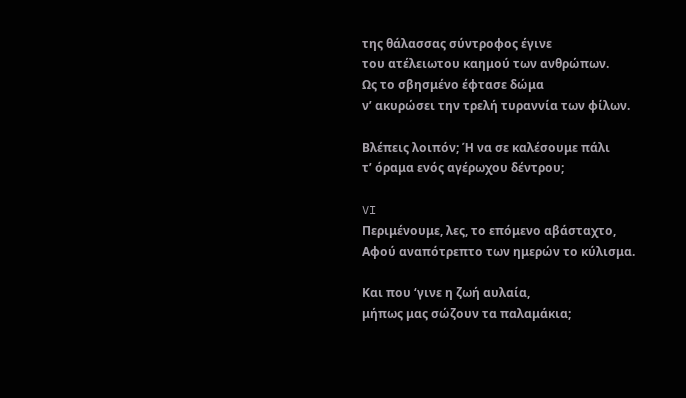της θάλασσας σύντροφος έγινε
του ατέλειωτου καημού των ανθρώπων.
Ως το σβησμένο έφτασε δώμα
ν’ ακυρώσει την τρελή τυραννία των φίλων.

Βλέπεις λοιπόν; Ή να σε καλέσουμε πάλι
τ’ όραμα ενός αγέρωχου δέντρου;

VI
Περιμένουμε, λες, το επόμενο αβάσταχτο,
Αφού αναπότρεπτο των ημερών το κύλισμα.

Και που ‘γινε η ζωή αυλαία,
μήπως μας σώζουν τα παλαμάκια;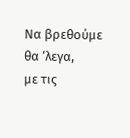Να βρεθούμε θα ‘λεγα,
με τις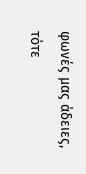φωνές μας άδειες,
τότε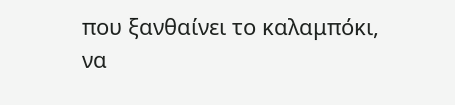που ξανθαίνει το καλαμπόκι,
να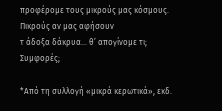προφέρομε τους μικρούς μας κόσμους.
Πικρούς αν μας αφήσουν
τ άδοξα δάκρυα… θ’ απογίνομε τι;
Συμφορές;

*Από τη συλλογή «μικρά κερωτικά», εκδ.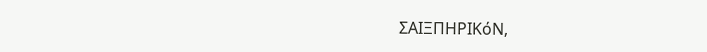ΣΑΙΞΠΗΡΙΚόΝ,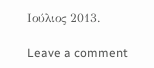Ιούλιος 2013.

Leave a comment